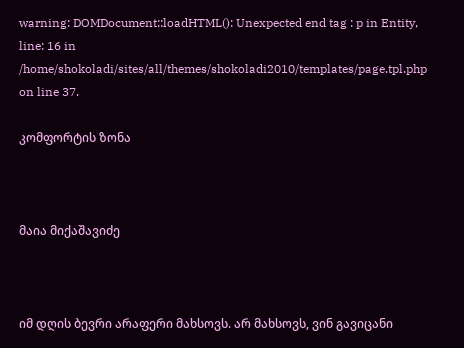warning: DOMDocument::loadHTML(): Unexpected end tag : p in Entity, line: 16 in /home/shokoladi/sites/all/themes/shokoladi2010/templates/page.tpl.php on line 37.

კომფორტის ზონა



მაია მიქაშავიძე



იმ დღის ბევრი არაფერი მახსოვს. არ მახსოვს, ვინ გავიცანი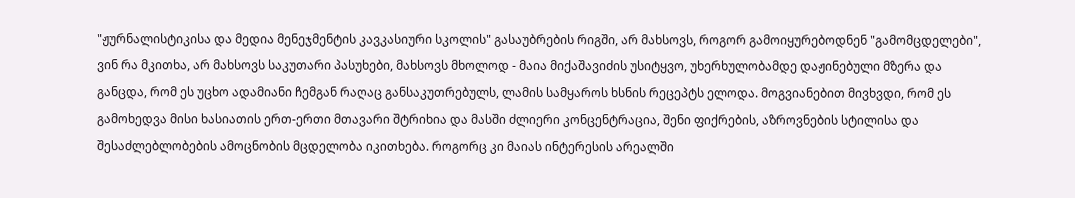"ჟურნალისტიკისა და მედია მენეჯმენტის კავკასიური სკოლის" გასაუბრების რიგში, არ მახსოვს, როგორ გამოიყურებოდნენ "გამომცდელები", ვინ რა მკითხა, არ მახსოვს საკუთარი პასუხები, მახსოვს მხოლოდ - მაია მიქაშავიძის უსიტყვო, უხერხულობამდე დაჟინებული მზერა და განცდა, რომ ეს უცხო ადამიანი ჩემგან რაღაც განსაკუთრებულს, ლამის სამყაროს ხსნის რეცეპტს ელოდა. მოგვიანებით მივხვდი, რომ ეს გამოხედვა მისი ხასიათის ერთ-ერთი მთავარი შტრიხია და მასში ძლიერი კონცენტრაცია, შენი ფიქრების, აზროვნების სტილისა და შესაძლებლობების ამოცნობის მცდელობა იკითხება. როგორც კი მაიას ინტერესის არეალში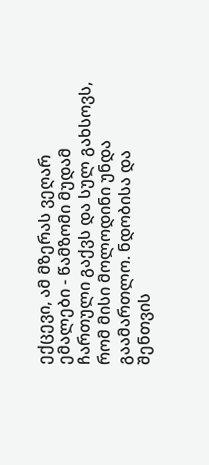ექცევი, ამ მზერას ვეღარ ემალები - წამზომი მუდამ ჩართული გაქვს და სულ გახსოვს, რომ მისი მოლოდინი უნდა გაამართლო. ნდობისა და შენთვის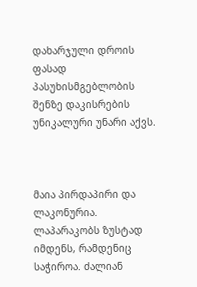დახარჯული დროის ფასად პასუხისმგებლობის შენზე დაკისრების უნიკალური უნარი აქვს.



მაია პირდაპირი და ლაკონურია. ლაპარაკობს ზუსტად იმდენს, რამდენიც საჭიროა. ძალიან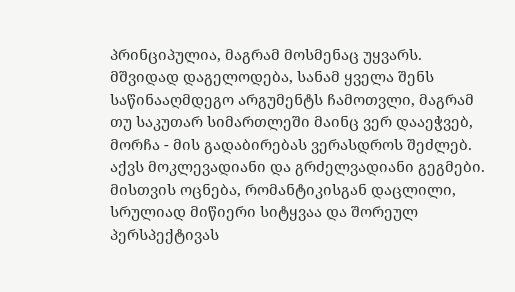პრინციპულია, მაგრამ მოსმენაც უყვარს. მშვიდად დაგელოდება, სანამ ყველა შენს საწინააღმდეგო არგუმენტს ჩამოთვლი, მაგრამ თუ საკუთარ სიმართლეში მაინც ვერ დააეჭვებ, მორჩა - მის გადაბირებას ვერასდროს შეძლებ. აქვს მოკლევადიანი და გრძელვადიანი გეგმები. მისთვის ოცნება, რომანტიკისგან დაცლილი, სრულიად მიწიერი სიტყვაა და შორეულ პერსპექტივას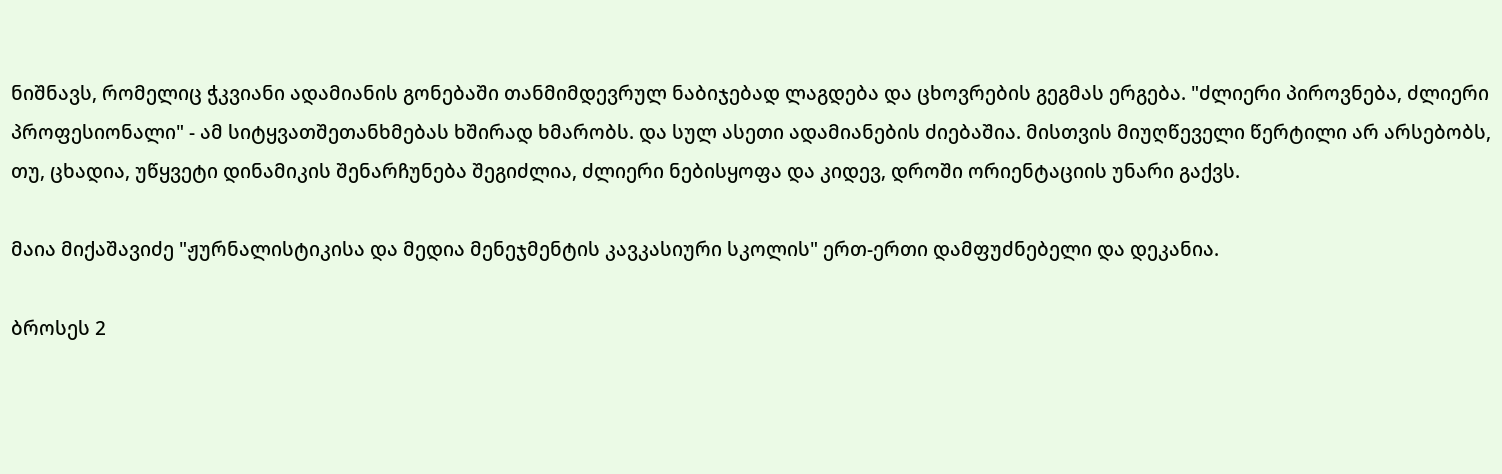ნიშნავს, რომელიც ჭკვიანი ადამიანის გონებაში თანმიმდევრულ ნაბიჯებად ლაგდება და ცხოვრების გეგმას ერგება. "ძლიერი პიროვნება, ძლიერი პროფესიონალი" - ამ სიტყვათშეთანხმებას ხშირად ხმარობს. და სულ ასეთი ადამიანების ძიებაშია. მისთვის მიუღწეველი წერტილი არ არსებობს, თუ, ცხადია, უწყვეტი დინამიკის შენარჩუნება შეგიძლია, ძლიერი ნებისყოფა და კიდევ, დროში ორიენტაციის უნარი გაქვს.

მაია მიქაშავიძე "ჟურნალისტიკისა და მედია მენეჯმენტის კავკასიური სკოლის" ერთ-ერთი დამფუძნებელი და დეკანია.

ბროსეს 2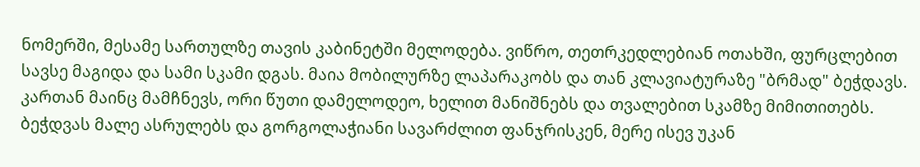ნომერში, მესამე სართულზე თავის კაბინეტში მელოდება. ვიწრო, თეთრკედლებიან ოთახში, ფურცლებით სავსე მაგიდა და სამი სკამი დგას. მაია მობილურზე ლაპარაკობს და თან კლავიატურაზე "ბრმად" ბეჭდავს. კართან მაინც მამჩნევს, ორი წუთი დამელოდეო, ხელით მანიშნებს და თვალებით სკამზე მიმითითებს. ბეჭდვას მალე ასრულებს და გორგოლაჭიანი სავარძლით ფანჯრისკენ, მერე ისევ უკან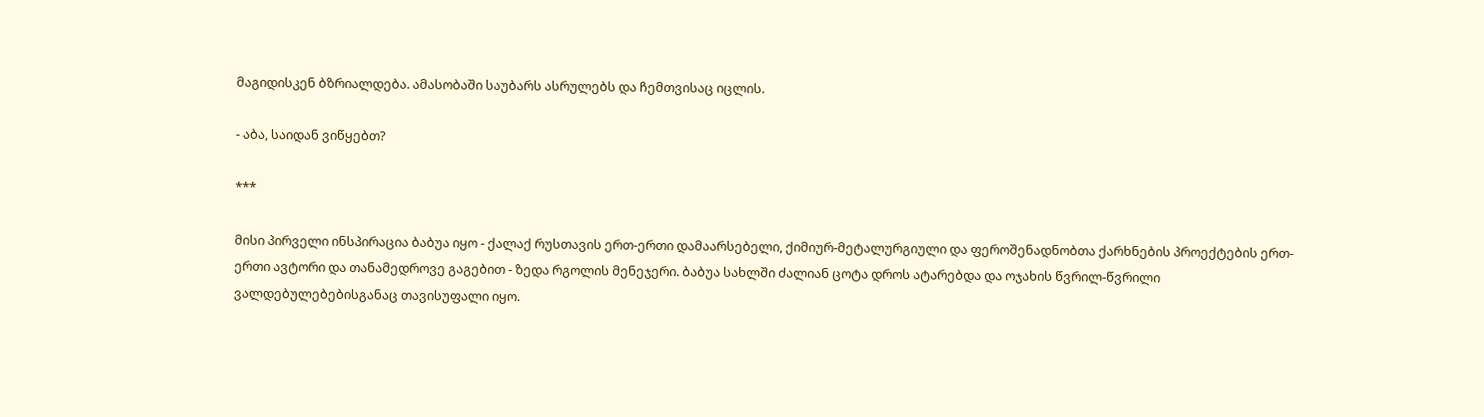მაგიდისკენ ბზრიალდება. ამასობაში საუბარს ასრულებს და ჩემთვისაც იცლის.

- აბა, საიდან ვიწყებთ?

***

მისი პირველი ინსპირაცია ბაბუა იყო - ქალაქ რუსთავის ერთ-ერთი დამაარსებელი, ქიმიურ-მეტალურგიული და ფეროშენადნობთა ქარხნების პროექტების ერთ-ერთი ავტორი და თანამედროვე გაგებით - ზედა რგოლის მენეჯერი. ბაბუა სახლში ძალიან ცოტა დროს ატარებდა და ოჯახის წვრილ-წვრილი ვალდებულებებისგანაც თავისუფალი იყო.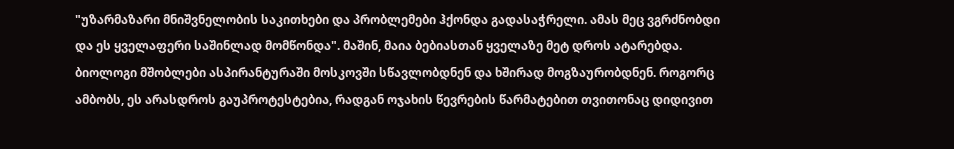"უზარმაზარი მნიშვნელობის საკითხები და პრობლემები ჰქონდა გადასაჭრელი. ამას მეც ვგრძნობდი და ეს ყველაფერი საშინლად მომწონდა". მაშინ, მაია ბებიასთან ყველაზე მეტ დროს ატარებდა. ბიოლოგი მშობლები ასპირანტურაში მოსკოვში სწავლობდნენ და ხშირად მოგზაურობდნენ. როგორც ამბობს, ეს არასდროს გაუპროტესტებია, რადგან ოჯახის წევრების წარმატებით თვითონაც დიდივით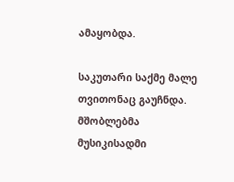ამაყობდა.

საკუთარი საქმე მალე თვითონაც გაუჩნდა. მშობლებმა მუსიკისადმი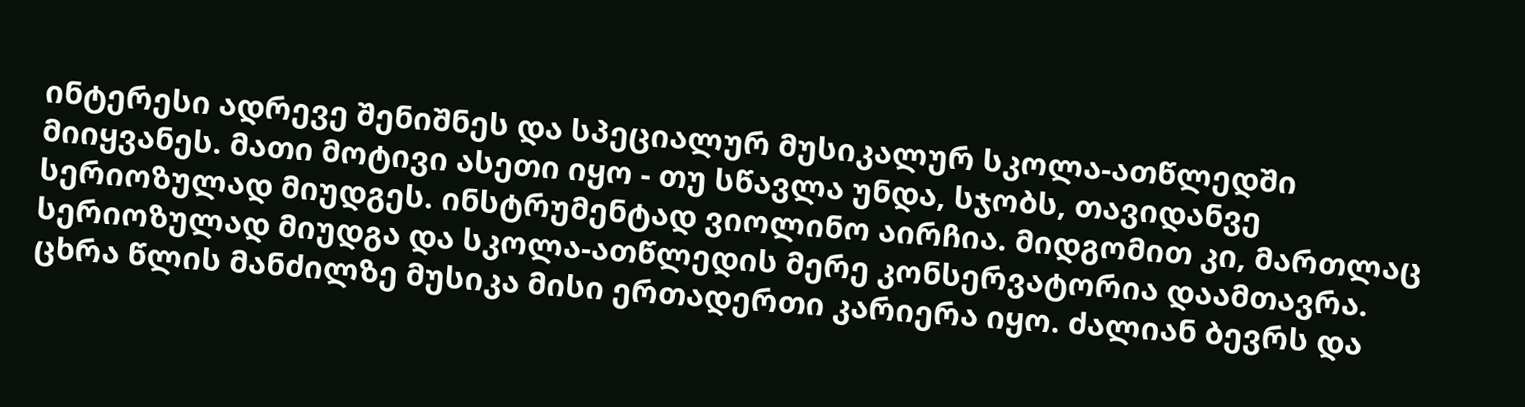ინტერესი ადრევე შენიშნეს და სპეციალურ მუსიკალურ სკოლა-ათწლედში მიიყვანეს. მათი მოტივი ასეთი იყო - თუ სწავლა უნდა, სჯობს, თავიდანვე სერიოზულად მიუდგეს. ინსტრუმენტად ვიოლინო აირჩია. მიდგომით კი, მართლაც სერიოზულად მიუდგა და სკოლა-ათწლედის მერე კონსერვატორია დაამთავრა. ცხრა წლის მანძილზე მუსიკა მისი ერთადერთი კარიერა იყო. ძალიან ბევრს და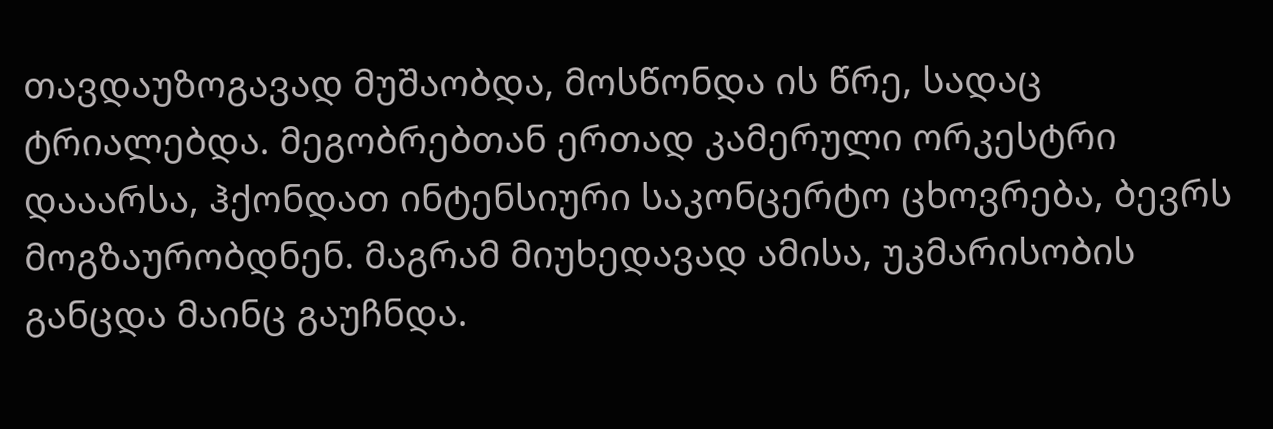თავდაუზოგავად მუშაობდა, მოსწონდა ის წრე, სადაც ტრიალებდა. მეგობრებთან ერთად კამერული ორკესტრი დააარსა, ჰქონდათ ინტენსიური საკონცერტო ცხოვრება, ბევრს მოგზაურობდნენ. მაგრამ მიუხედავად ამისა, უკმარისობის განცდა მაინც გაუჩნდა.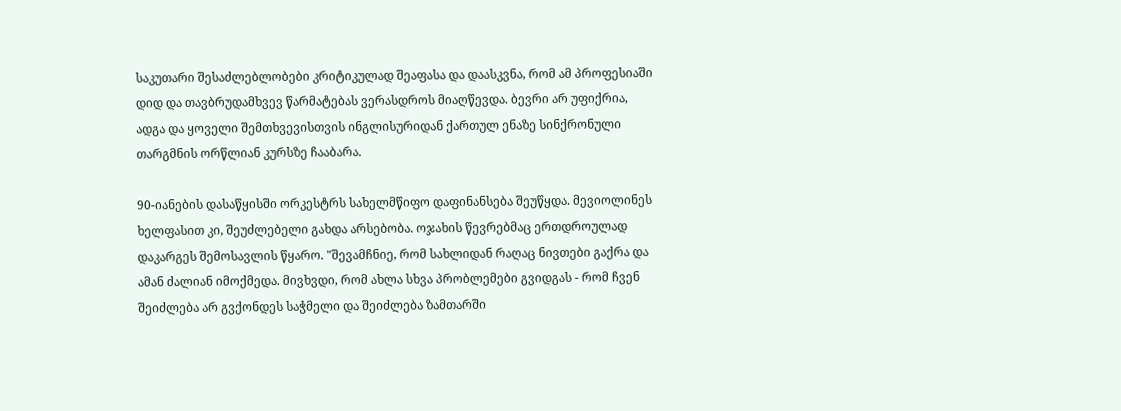საკუთარი შესაძლებლობები კრიტიკულად შეაფასა და დაასკვნა, რომ ამ პროფესიაში დიდ და თავბრუდამხვევ წარმატებას ვერასდროს მიაღწევდა. ბევრი არ უფიქრია, ადგა და ყოველი შემთხვევისთვის ინგლისურიდან ქართულ ენაზე სინქრონული თარგმნის ორწლიან კურსზე ჩააბარა.

90-იანების დასაწყისში ორკესტრს სახელმწიფო დაფინანსება შეუწყდა. მევიოლინეს ხელფასით კი, შეუძლებელი გახდა არსებობა. ოჯახის წევრებმაც ერთდროულად დაკარგეს შემოსავლის წყარო. "შევამჩნიე, რომ სახლიდან რაღაც ნივთები გაქრა და ამან ძალიან იმოქმედა. მივხვდი, რომ ახლა სხვა პრობლემები გვიდგას - რომ ჩვენ შეიძლება არ გვქონდეს საჭმელი და შეიძლება ზამთარში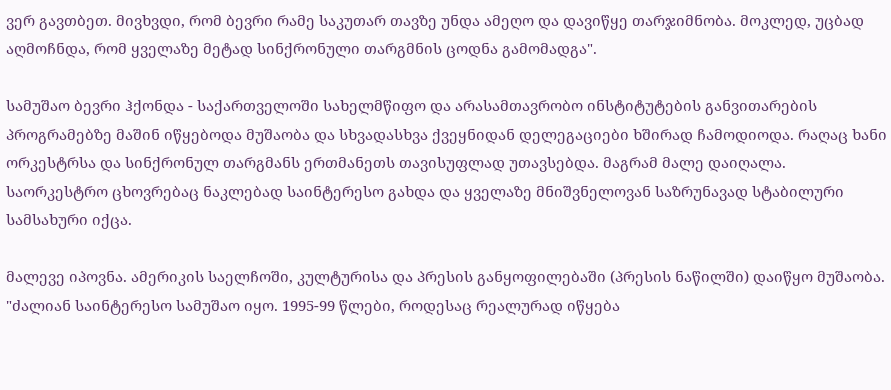ვერ გავთბეთ. მივხვდი, რომ ბევრი რამე საკუთარ თავზე უნდა ამეღო და დავიწყე თარჯიმნობა. მოკლედ, უცბად აღმოჩნდა, რომ ყველაზე მეტად სინქრონული თარგმნის ცოდნა გამომადგა".

სამუშაო ბევრი ჰქონდა - საქართველოში სახელმწიფო და არასამთავრობო ინსტიტუტების განვითარების პროგრამებზე მაშინ იწყებოდა მუშაობა და სხვადასხვა ქვეყნიდან დელეგაციები ხშირად ჩამოდიოდა. რაღაც ხანი ორკესტრსა და სინქრონულ თარგმანს ერთმანეთს თავისუფლად უთავსებდა. მაგრამ მალე დაიღალა. საორკესტრო ცხოვრებაც ნაკლებად საინტერესო გახდა და ყველაზე მნიშვნელოვან საზრუნავად სტაბილური სამსახური იქცა.

მალევე იპოვნა. ამერიკის საელჩოში, კულტურისა და პრესის განყოფილებაში (პრესის ნაწილში) დაიწყო მუშაობა. "ძალიან საინტერესო სამუშაო იყო. 1995-99 წლები, როდესაც რეალურად იწყება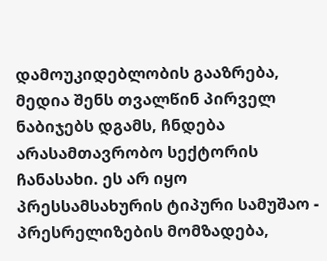დამოუკიდებლობის გააზრება, მედია შენს თვალწინ პირველ ნაბიჯებს დგამს, ჩნდება არასამთავრობო სექტორის ჩანასახი. ეს არ იყო პრესსამსახურის ტიპური სამუშაო - პრესრელიზების მომზადება,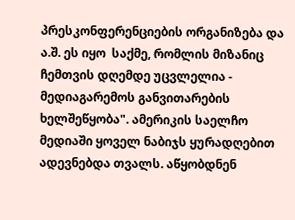პრესკონფერენციების ორგანიზება და ა.შ. ეს იყო  საქმე, რომლის მიზანიც ჩემთვის დღემდე უცვლელია - მედიაგარემოს განვითარების ხელშეწყობა". ამერიკის საელჩო მედიაში ყოველ ნაბიჯს ყურადღებით ადევნებდა თვალს. აწყობდნენ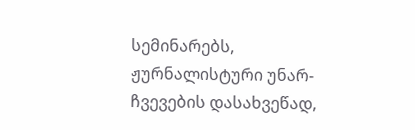სემინარებს, ჟურნალისტური უნარ-ჩვევების დასახვეწად,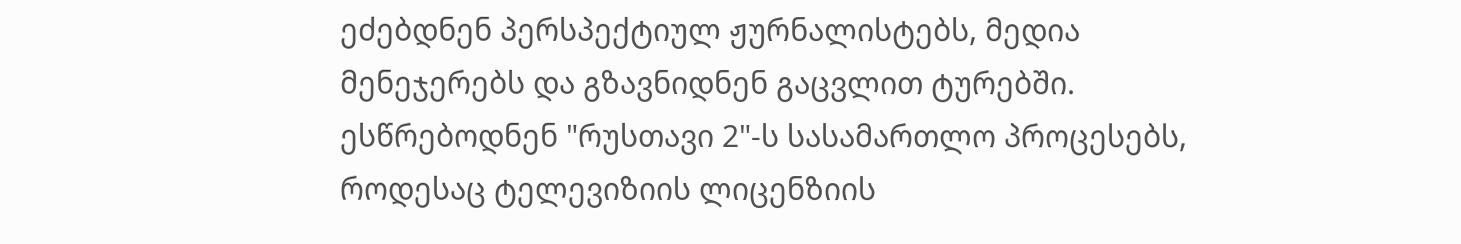ეძებდნენ პერსპექტიულ ჟურნალისტებს, მედია მენეჯერებს და გზავნიდნენ გაცვლით ტურებში. ესწრებოდნენ "რუსთავი 2"-ს სასამართლო პროცესებს, როდესაც ტელევიზიის ლიცენზიის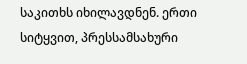საკითხს იხილავდნენ. ერთი სიტყვით, პრესსამსახური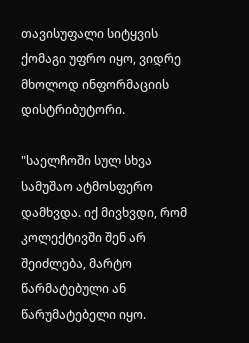თავისუფალი სიტყვის ქომაგი უფრო იყო, ვიდრე მხოლოდ ინფორმაციის დისტრიბუტორი.

"საელჩოში სულ სხვა სამუშაო ატმოსფერო დამხვდა. იქ მივხვდი, რომ კოლექტივში შენ არ შეიძლება, მარტო წარმატებული ან წარუმატებელი იყო.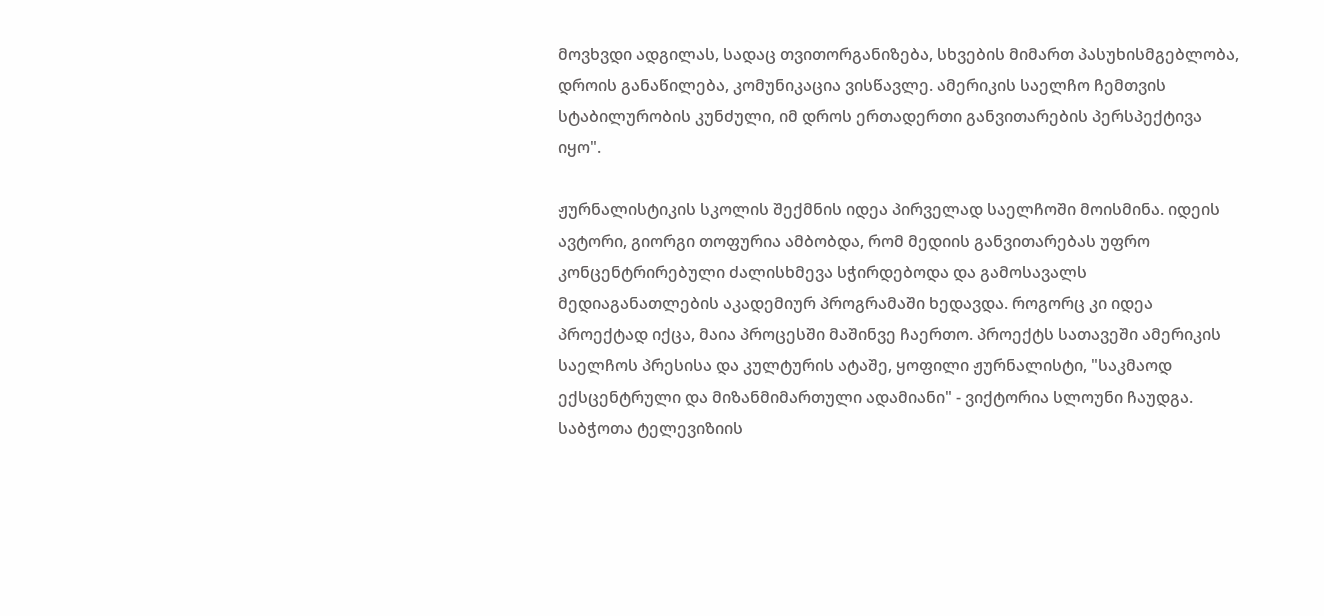მოვხვდი ადგილას, სადაც თვითორგანიზება, სხვების მიმართ პასუხისმგებლობა, დროის განაწილება, კომუნიკაცია ვისწავლე. ამერიკის საელჩო ჩემთვის სტაბილურობის კუნძული, იმ დროს ერთადერთი განვითარების პერსპექტივა იყო".

ჟურნალისტიკის სკოლის შექმნის იდეა პირველად საელჩოში მოისმინა. იდეის ავტორი, გიორგი თოფურია ამბობდა, რომ მედიის განვითარებას უფრო კონცენტრირებული ძალისხმევა სჭირდებოდა და გამოსავალს მედიაგანათლების აკადემიურ პროგრამაში ხედავდა. როგორც კი იდეა პროექტად იქცა, მაია პროცესში მაშინვე ჩაერთო. პროექტს სათავეში ამერიკის საელჩოს პრესისა და კულტურის ატაშე, ყოფილი ჟურნალისტი, "საკმაოდ ექსცენტრული და მიზანმიმართული ადამიანი" - ვიქტორია სლოუნი ჩაუდგა.  საბჭოთა ტელევიზიის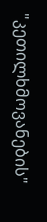"კეთილხმოვანების"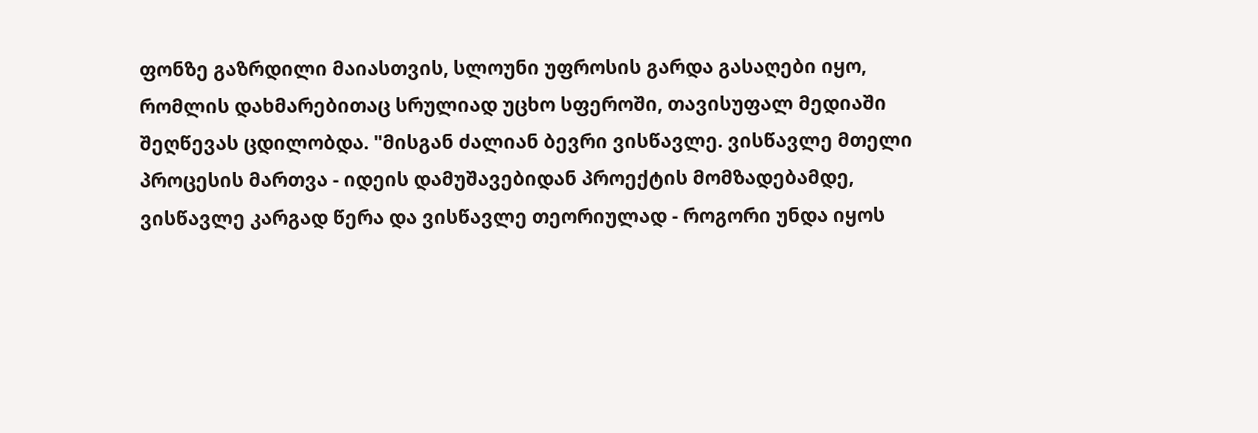ფონზე გაზრდილი მაიასთვის, სლოუნი უფროსის გარდა გასაღები იყო, რომლის დახმარებითაც სრულიად უცხო სფეროში, თავისუფალ მედიაში შეღწევას ცდილობდა. "მისგან ძალიან ბევრი ვისწავლე. ვისწავლე მთელი პროცესის მართვა - იდეის დამუშავებიდან პროექტის მომზადებამდე, ვისწავლე კარგად წერა და ვისწავლე თეორიულად - როგორი უნდა იყოს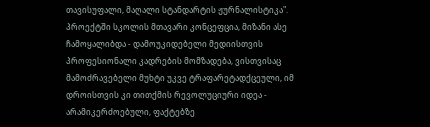თავისუფალი, მაღალი სტანდარტის ჟურნალისტიკა". პროექტში სკოლის მთავარი კონცეფცია, მიზანი ასე ჩამოყალიბდა - დამოუკიდებელი მედიისთვის პროფესიონალი კადრების მომზადება, ვისთვისაც მამოძრავებელი მუხტი უკვე ტრაფარეტადქცეული, იმ დროისთვის კი თითქმის რევოლუციური იდეა - არამიკერძოებული, ფაქტებზე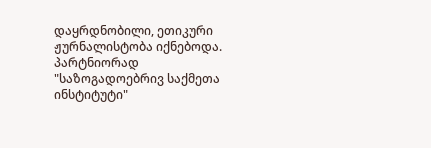დაყრდნობილი, ეთიკური ჟურნალისტობა იქნებოდა. პარტნიორად "საზოგადოებრივ საქმეთა ინსტიტუტი"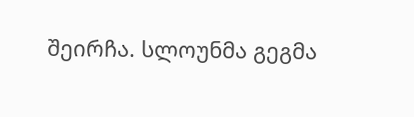შეირჩა. სლოუნმა გეგმა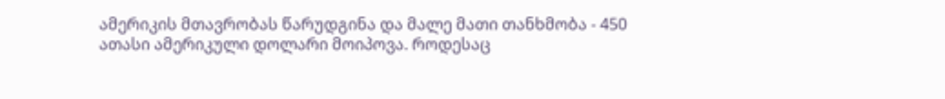ამერიკის მთავრობას წარუდგინა და მალე მათი თანხმობა - 450 ათასი ამერიკული დოლარი მოიპოვა. როდესაც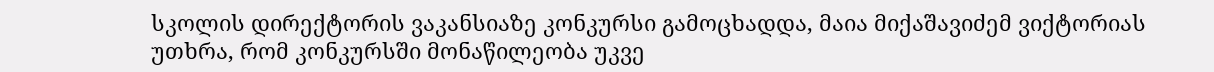სკოლის დირექტორის ვაკანსიაზე კონკურსი გამოცხადდა, მაია მიქაშავიძემ ვიქტორიას უთხრა, რომ კონკურსში მონაწილეობა უკვე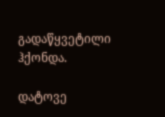გადაწყვეტილი ჰქონდა.

დატოვე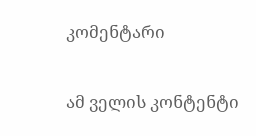კომენტარი

ამ ველის კონტენტი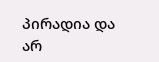პირადია და არ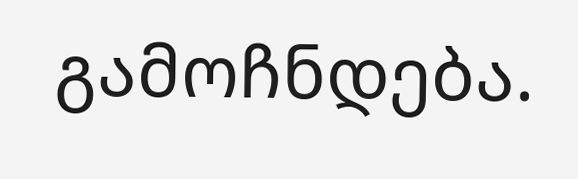გამოჩნდება.